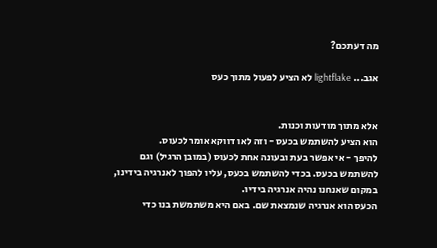מה דעתכם?

אגב... lightflake לא הציע לפעול מתוך כעס


אלא מתוך מודעות וכנות.
הוא הציע להשתמש בכעס - וזה לאו דווקא אומר לכעוס.
להיפך - אי אפשר בעת ובעונה אחת לכעוס (במובן הרגיל) וגם להשתמש בכעס. בכדי להשתמש בכעס, עליו להפוך לאנרגיה בידינו, במקום שאנחנו נהיה אנרגיה בידיו.
הכעס הוא אנרגיה שנמצאת שם. באם היא משתמשת בנו כדי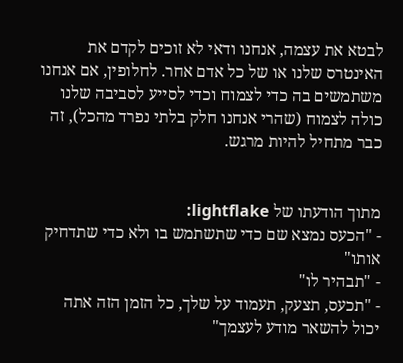לבטא את עצמה, אנחנו ודאי לא זוכים לקדם את האינטרס שלנו או של כל אדם אחר. לחלופין, אם אנחנו משתמשים בה כדי לצמוח וכדי לסייע לסביבה שלנו כולה לצמוח (שהרי אנחנו חלק בלתי נפרד מהכל), זה כבר מתחיל להיות מרגש.


מתוך הודעתו של lightflake:
- "הכעס נמצא שם כדי שתשתמש בו ולא כדי שתדחיק אותו"
- "תבהיר לו"
- "תכעס, תצעק, תעמוד על שלך, כל הזמן הזה אתה יכול להשאר מודע לעצמך"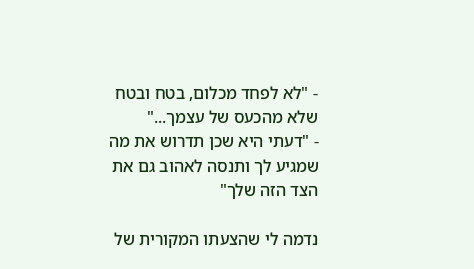- "לא לפחד מכלום, בטח ובטח שלא מהכעס של עצמך..."
- "דעתי היא שכן תדרוש את מה שמגיע לך ותנסה לאהוב גם את הצד הזה שלך"

נדמה לי שהצעתו המקורית של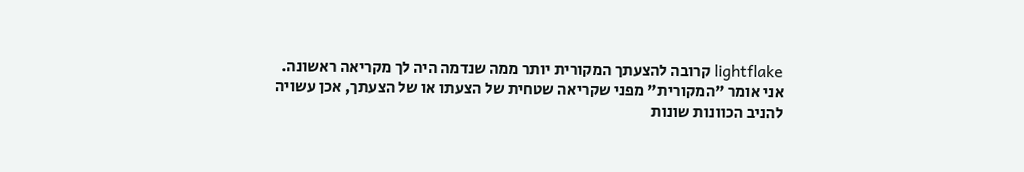lightflake קרובה להצעתך המקורית יותר ממה שנדמה היה לך מקריאה ראשונה.
אני אומר "המקורית" מפני שקריאה שטחית של הצעתו או של הצעתך, אכן עשויה להניב הכוונות שונות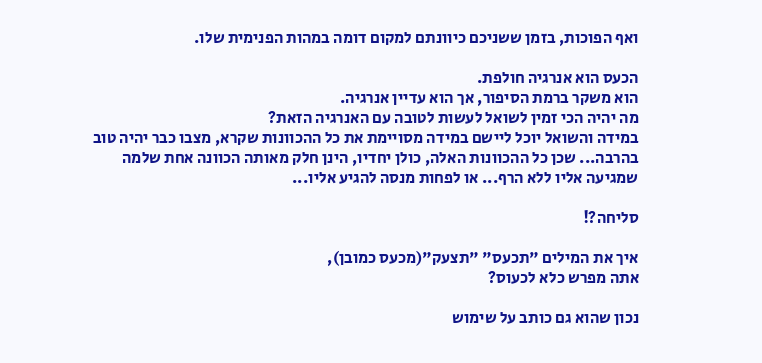ואף הפוכות, בזמן ששניכם כיוונתם למקום דומה במהות הפנימית שלו.

הכעס הוא אנרגיה חולפת.
הוא משקר ברמת הסיפור, אך הוא עדיין אנרגיה.
מה יהיה הכי זמין לשואל לעשות לטובה עם האנרגיה הזאת?
במידה והשואל יוכל ליישם במידה מסויימת את כל ההכוונות שקרא, מצבו כבר יהיה טוב בהרבה... שכן כל ההכוונות האלה, כולן יחדיו, הינן חלק מאותה הכוונה אחת שלמה שמגיעה אליו ללא הרף... או לפחות מנסה להגיע אליו...

סליחה?!

איך את המילים "תכעס" "תצעק"(מכעס כמובן),
אתה מפרש כלא לכעוס?

נכון שהוא גם כותב על שימוש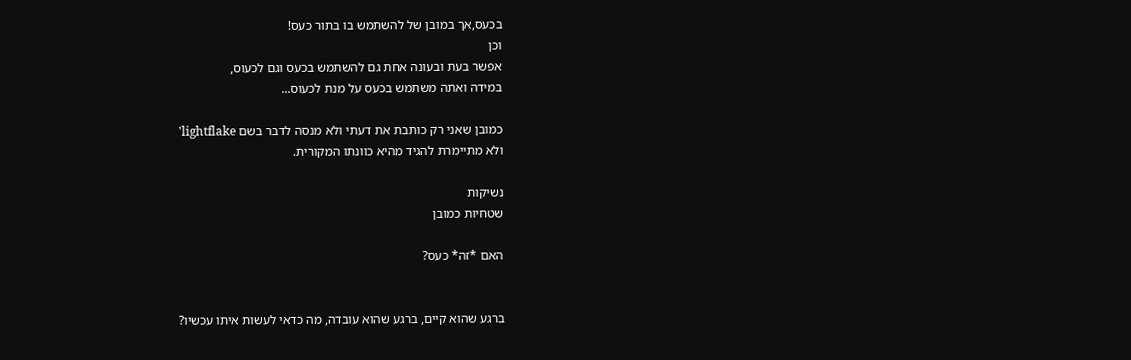בכעס,אך במובן של להשתמש בו בתור כעס!
וכן
אפשר בעת ובעונה אחת גם להשתמש בכעס וגם לכעוס,
במידה ואתה משתמש בכעס על מנת לכעוס...

כמובן שאני רק כותבת את דעתי ולא מנסה לדבר בשם lightflake'
ולא מתיימרת להגיד מהיא כוונתו המקורית.

נשיקות
שטחיות כמובן

האם *זה* כעס?


ברגע שהוא קיים, ברגע שהוא עובדה, מה כדאי לעשות איתו עכשיו?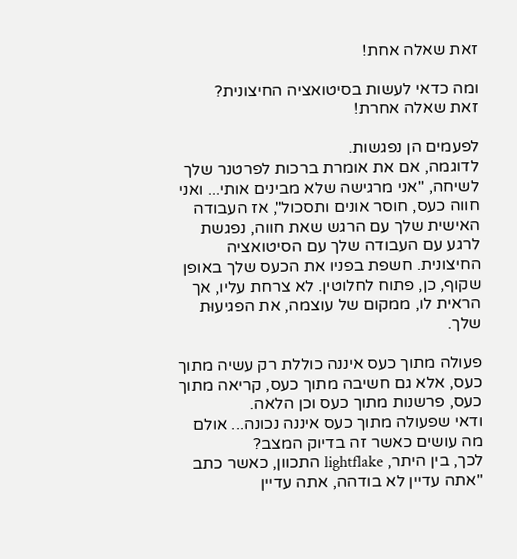זאת שאלה אחת!

ומה כדאי לעשות בסיטואציה החיצונית?
זאת שאלה אחרת!

לפעמים הן נפגשות.
לדוגמה, אם את אומרת ברכות לפרטנר שלך לשיחה, "אני מרגישה שלא מבינים אותי... ואני חווה כעס, חוסר אונים ותסכול", אז העבודה האישית שלך עם הרגש שאת חווה, נפגשת לרגע עם העבודה שלך עם הסיטואציה החיצונית. חשפת בפניו את הכעס שלך באופן שקוף, כן, פתוח לחלוטין. לא צרחת עליו, אך הראית לו, ממקום של עוצמה, את הפגיעוּת שלך.

פעולה מתוך כעס איננה כוללת רק עשיה מתוך כעס, אלא גם חשיבה מתוך כעס, קריאה מתוך כעס, פרשנות מתוך כעס וכן הלאה.
ודאי שפעולה מתוך כעס איננה נכונה... אולם מה עושים כאשר זה בדיוק המצב?
לכך, בין היתר, lightflake התכוון, כאשר כתב "אתה עדיין לא בודהה, אתה עדיין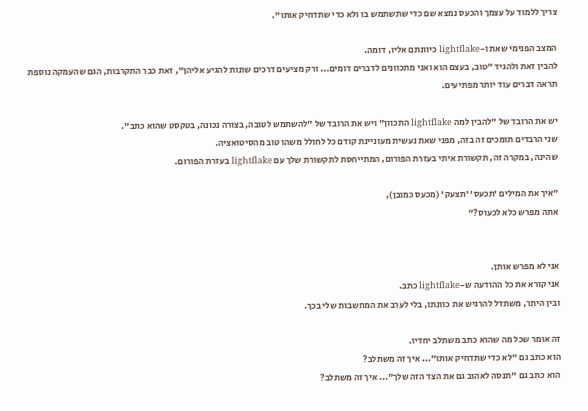צריך ללמוד על עצמך והכעס נמצא שם כדי שתשתמש בו ולא כדי שתדחיק אותו".

המצב הפנימי שאת ו-lightflake כיוונתם אליו, דומה.
להבין זאת ולהגיד "טוב, בעצם הוא ואני מתכוונים לדברים דומים... ורק מציעים דרכים שונות להגיע אליהן", זאת כבר התקרבות, הגם שהעמקה נוספת תראה דברים עוד יותר מפתיעים.

יש את הרובד של "להבין למה lightflake התכוון" ויש את הרובד של "להשתמש לטובה, בצורה נכונה, בטקסט שהוא כתב".
שני הרבדים תומכים זה בזה, מפני שאת נעשית מעוניינת קודם כל לחולל משהו טוב מהסיטואציה.
שהינה, במקרה זה, תקשורת איתי בעזרת הפורום, המתייחסת לתקשורת שלך עם lightflake בעזרת הפורום.

"איך את המילים 'תכעס' 'תצעק' (מכעס כמובן),
אתה מפרש כלא לכעוס?"


אני לא מפרש אותן.
אני קורא את כל ההודעה ש-lightflake כתב.
ובין היתר, משתדל להרגיש את כוונתו, בלי לערב את המחשבות שלי בכך.

זה אומר שכל מה שהוא כתב משתלב יחדיו.
הוא כתב גם "לא כדי שתדחיק אותו"... איך זה משתלב?
הוא כתב גם "תנסה לאהוב גם את הצד הזה שלך"... איך זה משתלב?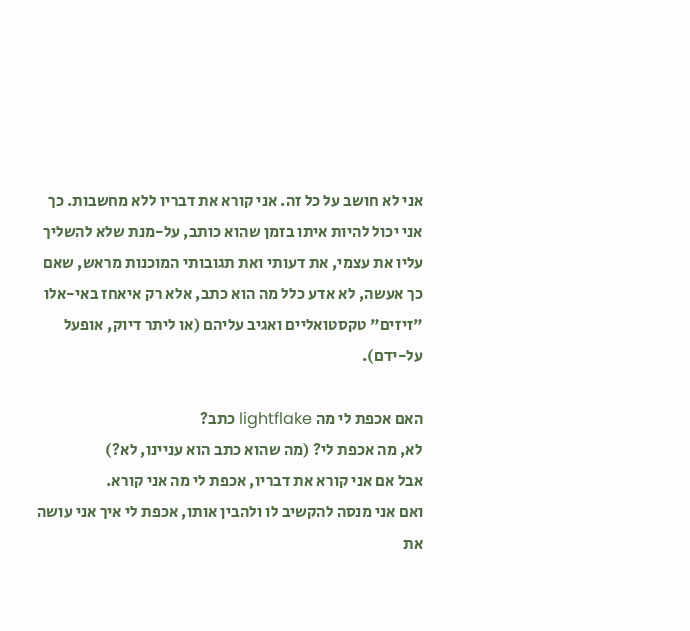אני לא חושב על כל זה. אני קורא את דבריו ללא מחשבות. כך אני יכול להיות איתו בזמן שהוא כותב, על-מנת שלא להשליך עליו את עצמי, את דעותי ואת תגובותי המוכנות מראש, שאם כך אעשה, לא אדע כלל מה הוא כתב, אלא רק איאחז באי-אלו "זיזים" טקסטואליים ואגיב עליהם (או ליתר דיוק, אופעל על-ידם).

האם אכפת לי מה lightflake כתב?
לא, מה אכפת לי? (מה שהוא כתב הוא עניינו, לא?)
אבל אם אני קורא את דבריו, אכפת לי מה אני קורא.
ואם אני מנסה להקשיב לו ולהבין אותו, אכפת לי איך אני עושה את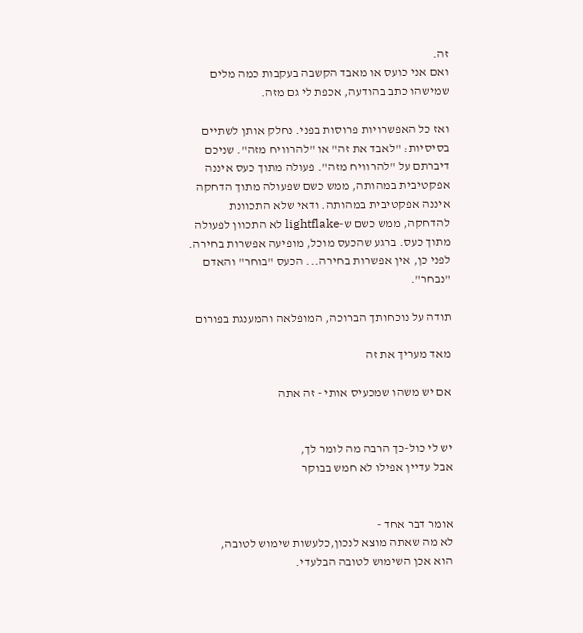זה.
ואם אני כועס או מאבד הקשבה בעקבות כמה מלים שמישהו כתב בהודעה, אכפת לי גם מזה.

ואז כל האפשרויות פרוסות בפני. נחלק אותן לשתיים בסיסיות: "לאבד את זה" או "להרוויח מזה". שניכם דיברתם על "להרוויח מזה". פעולה מתוך כעס איננה אפקטיבית במהותה, ממש כשם שפעולה מתוך הדחקה איננה אפקטיבית במהותה. ודאי שלא התכוונת להדחקה, ממש כשם ש-lightflake לא התכוון לפעולה מתוך כעס. ברגע שהכעס מוכל, מופיעה אפשרות בחירה. לפני כן, אין אפשרות בחירה... הכעס "בוחר" והאדם "נבחר".

תודה על נוכחותך הברוכה, המופלאה והמענגת בפורום

מאד מעריך את זה

אם יש משהו שמכעיס אותי - זה אתה


יש לי כול-כך הרבה מה לומר לך,
אבל עדיין אפילו לא חמש בבוקר


אומר דבר אחד -
לא מה שאתה מוצא לנכון,כלעשות שימוש לטובה,
הוא אכן השימוש לטובה הבלעדי.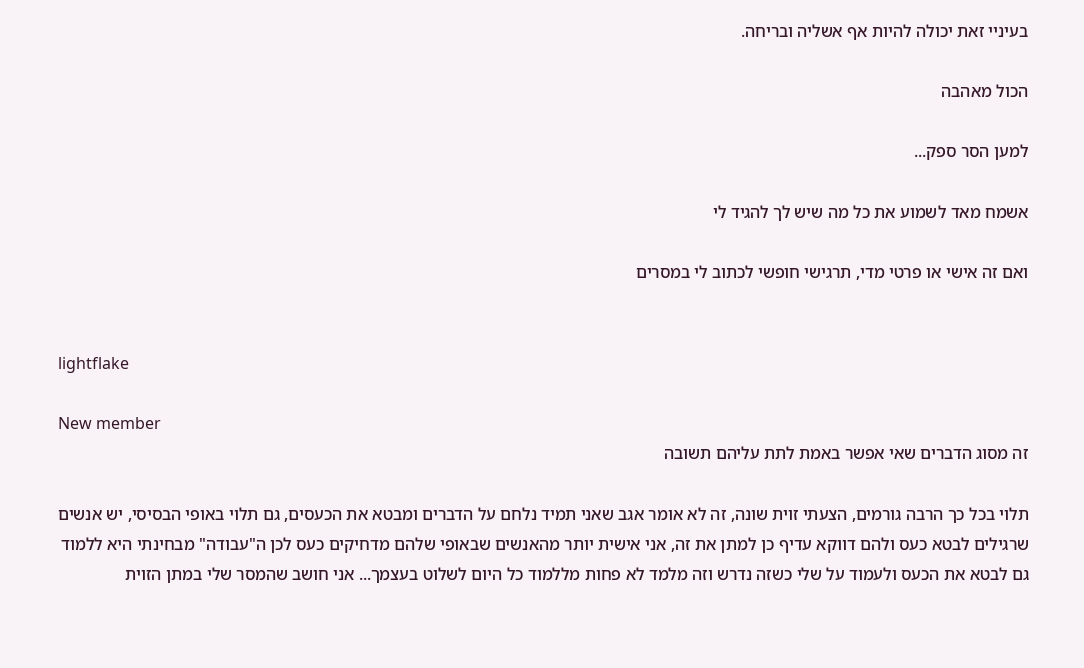בעיניי זאת יכולה להיות אף אשליה ובריחה.

הכול מאהבה

למען הסר ספק...

אשמח מאד לשמוע את כל מה שיש לך להגיד לי

ואם זה אישי או פרטי מדי, תרגישי חופשי לכתוב לי במסרים


lightflake

New member
זה מסוג הדברים שאי אפשר באמת לתת עליהם תשובה

תלוי בכל כך הרבה גורמים, הצעתי זוית שונה, זה לא אומר אגב שאני תמיד נלחם על הדברים ומבטא את הכעסים, גם תלוי באופי הבסיסי, יש אנשים שרגילים לבטא כעס ולהם דווקא עדיף כן למתן את זה, אני אישית יותר מהאנשים שבאופי שלהם מדחיקים כעס לכן ה"עבודה" מבחינתי היא ללמוד גם לבטא את הכעס ולעמוד על שלי כשזה נדרש וזה מלמד לא פחות מללמוד כל היום לשלוט בעצמך... אני חושב שהמסר שלי במתן הזוית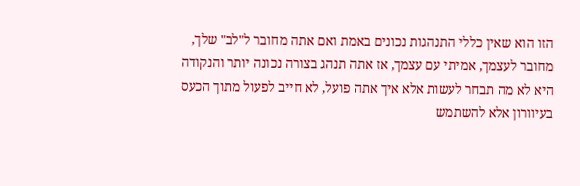הזו הוא שאין כללי התנהגות נכונים באמת ואם אתה מחובר ל"לב" שלך, מחובר לעצמך, אמיתי עם עצמך, אז אתה תנהג בצורה נכונה יותר והנקודה היא לא מה תבחר לעשות אלא איך אתה פועל, לא חייב לפעול מתוך הכעס בעיוורון אלא להשתמש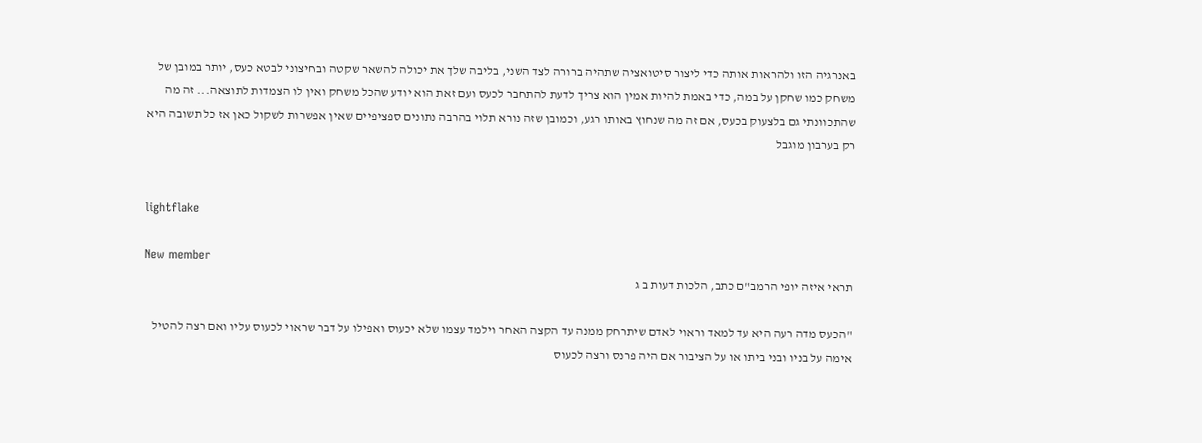באנרגיה הזו ולהראות אותה כדי ליצור סיטואציה שתהיה ברורה לצד השני, בליבה שלך את יכולה להשאר שקטה ובחיצוני לבטא כעס, יותר במובן של משחק כמו שחקן על במה, כדי באמת להיות אמין הוא צריך לדעת להתחבר לכעס ועם זאת הוא יודע שהכל משחק ואין לו הצמדות לתוצאה... זה מה שהתכוונתי גם בלצעוק בכעס, אם זה מה שנחוץ באותו רגע, וכמובן שזה נורא תלוי בהרבה נתונים ספציפיים שאין אפשרות לשקול כאן אז כל תשובה היא רק בערבון מוגבל


lightflake

New member
תראי איזה יופי הרמב"ם כתב, הלכות דעות ב ג

"הכעס מדה רעה היא עד למאד וראוי לאדם שיתרחק ממנה עד הקצה האחר וילמד עצמו שלא יכעוס ואפילו על דבר שראוי לכעוס עליו ואם רצה להטיל אימה על בניו ובני ביתו או על הציבור אם היה פרנס ורצה לכעוס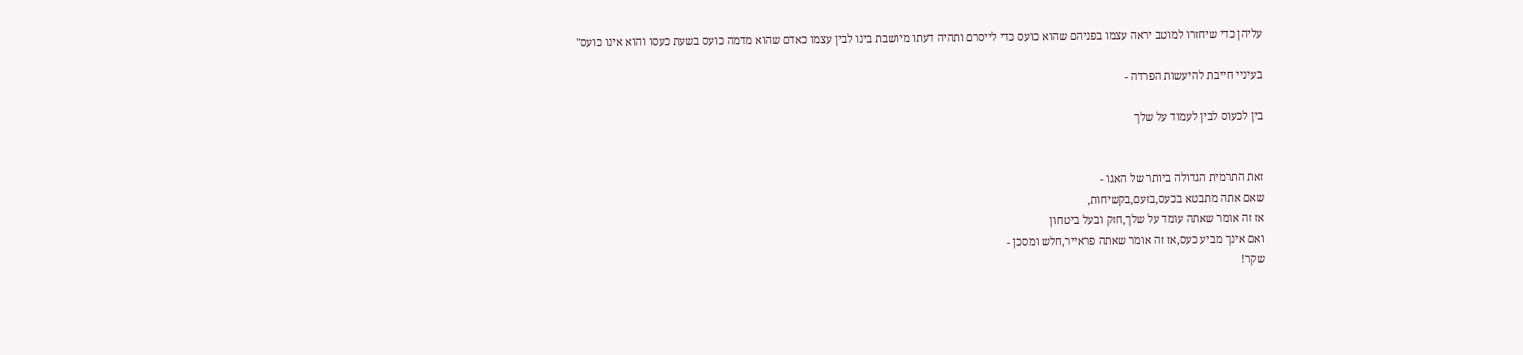עליהן כדי שיחזרו למוטב יראה עצמו בפניהם שהוא כועס כדי לייסרם ותהיה דעתו מיושבת בינו לבין עצמו כאדם שהוא מדמה כועס בשעת כעסו והוא אינו כועס"

בעיניי חייבת להיעשות הפרדה -

בין לכעוס לבין לעמוד על שלך


זאת התרמית הגדולה ביותר של האגו -
שאם אתה מתבטא בכעס,בזעם,בקשיחות,
אז זה אומר שאתה עומד על שלך,חזק ובעל ביטחון
ואם אינך מביע כעס,אז זה אומר שאתה פראייר,חלש ומסכן -
שקר!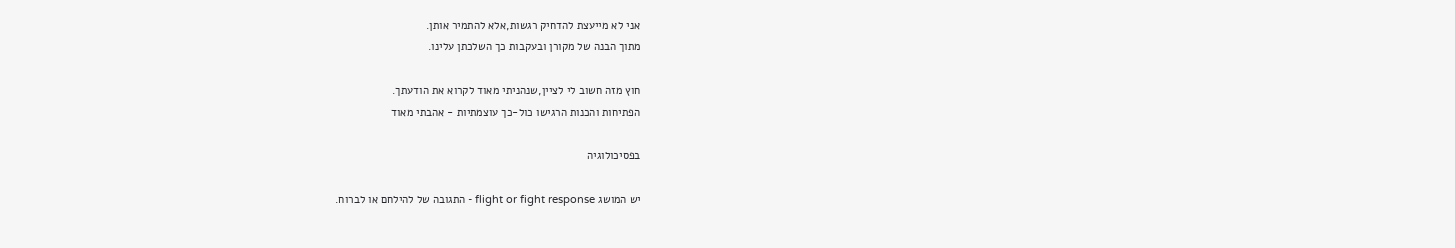אני לא מייעצת להדחיק רגשות,אלא להתמיר אותן.
מתוך הבנה של מקורן ובעקבות כך השלכתן עלינו.

חוץ מזה חשוב לי לציין,שנהניתי מאוד לקרוא את הודעתך.
הפתיחות והכנות הרגישו כול-כך עוצמתיות - אהבתי מאוד

בפסיכולוגיה

יש המושג flight or fight response - התגובה של להילחם או לברוח.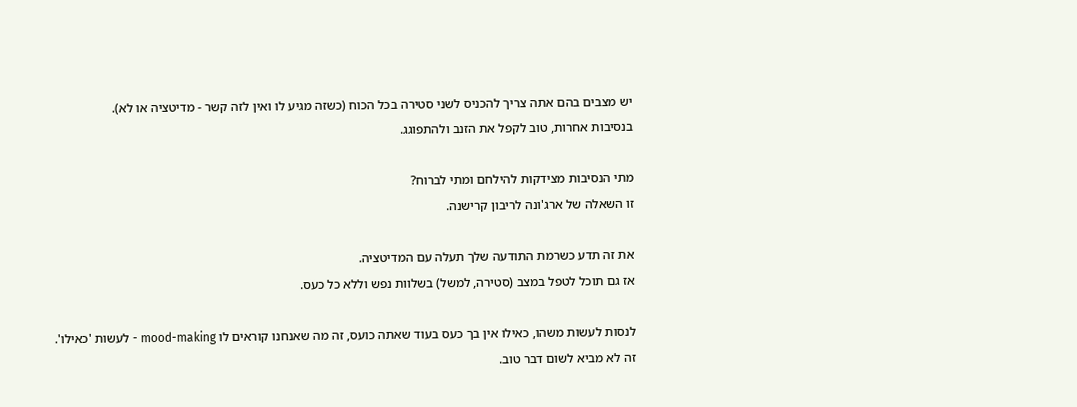יש מצבים בהם אתה צריך להכניס לשני סטירה בכל הכוח (כשזה מגיע לו ואין לזה קשר - מדיטציה או לא).
בנסיבות אחרות, טוב לקפל את הזנב ולהתפוגג.

מתי הנסיבות מצידקות להילחם ומתי לברוח?
זו השאלה של ארג'ונה לריבון קרישנה.

את זה תדע כשרמת התודעה שלך תעלה עם המדיטציה.
אז גם תוכל לטפל במצב (סטירה, למשל) בשלוות נפש וללא כל כעס.

לנסות לעשות משהו, כאילו אין בך כעס בעוד שאתה כועס, זה מה שאנחנו קוראים לו mood-making - לעשות 'כאילו'.
זה לא מביא לשום דבר טוב.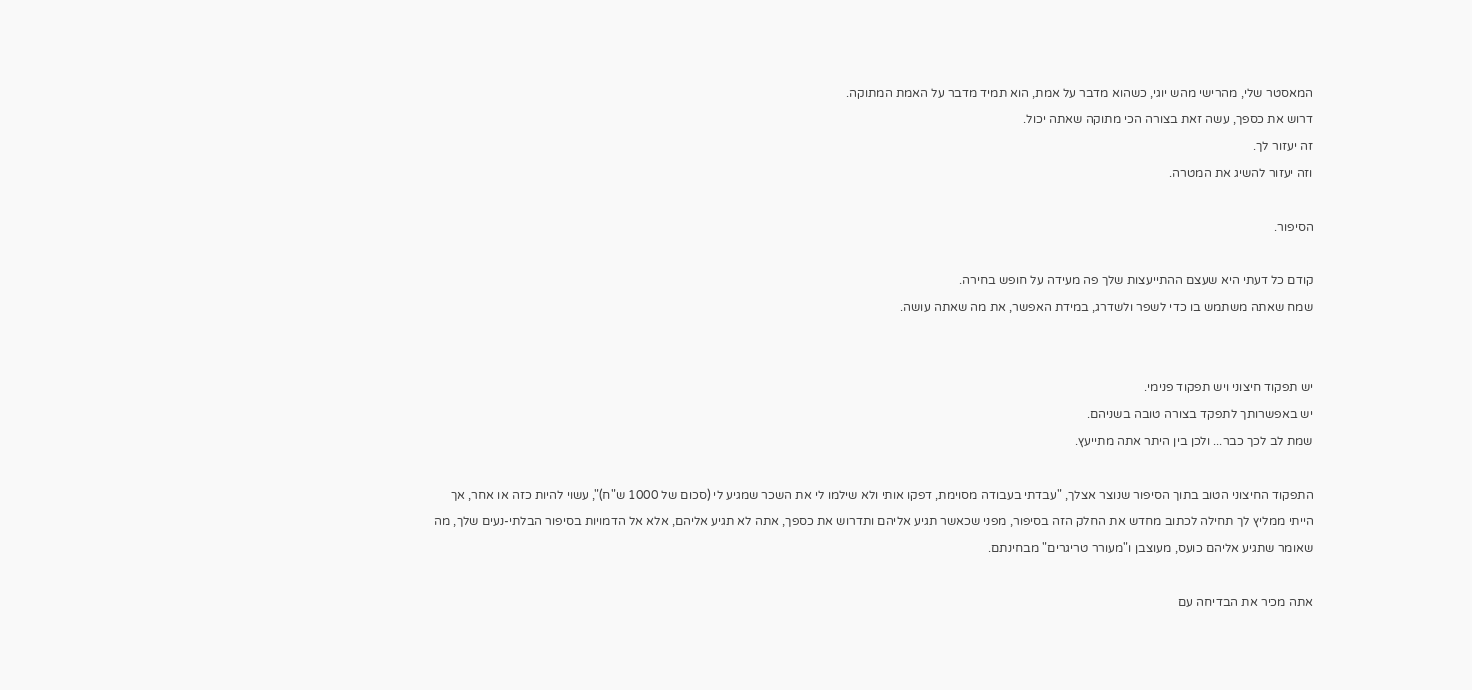המאסטר שלי, מהרישי מהש יוגי, כשהוא מדבר על אמת, הוא תמיד מדבר על האמת המתוקה.
דרוש את כספך, עשה זאת בצורה הכי מתוקה שאתה יכול.
זה יעזור לך.
וזה יעזור להשיג את המטרה.

הסיפור.

קודם כל דעתי היא שעצם ההתייעצות שלך פה מעידה על חופש בחירה.
שמח שאתה משתמש בו כדי לשפר ולשדרג, במידת האפשר, את מה שאתה עושה.


יש תפקוד חיצוני ויש תפקוד פנימי.
יש באפשרותך לתפקד בצורה טובה בשניהם.
שמת לב לכך כבר... ולכן בין היתר אתה מתייעץ.

התפקוד החיצוני הטוב בתוך הסיפור שנוצר אצלך, "עבדתי בעבודה מסוימת, דפקו אותי ולא שילמו לי את השכר שמגיע לי (סכום של 1000 ש"ח)", עשוי להיות כזה או אחר, אך הייתי ממליץ לך תחילה לכתוב מחדש את החלק הזה בסיפור, מפני שכאשר תגיע אליהם ותדרוש את כספך, אתה לא תגיע אליהם, אלא אל הדמויות בסיפור הבלתי-נעים שלך, מה שאומר שתגיע אליהם כועס, מעוצבן ו"מעורר טריגרים" מבחינתם.

אתה מכיר את הבדיחה עם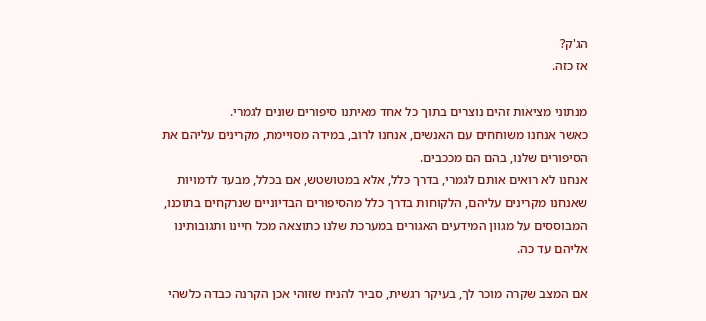הג'ק?
אז כזה.

מנתוני מציאות זהים נוצרים בתוך כל אחד מאיתנו סיפורים שונים לגמרי.
כאשר אנחנו משוחחים עם האנשים, אנחנו לרוב, במידה מסויימת, מקרינים עליהם את הסיפורים שלנו, בהם הם מככבים.
אנחנו לא רואים אותם לגמרי, בדרך כלל, אלא במטושטש, אם בכלל, מבעד לדמויות שאנחנו מקרינים עליהם, הלקוחות בדרך כלל מהסיפורים הבדיוניים שנרקחים בתוכנו, המבוססים על מגוון המידעים האגורים במערכת שלנו כתוצאה מכל חיינו ותגובותינו אליהם עד כה.

אם המצב שקרה מוכר לך, בעיקר רגשית, סביר להניח שזוהי אכן הקרנה כבדה כלשהי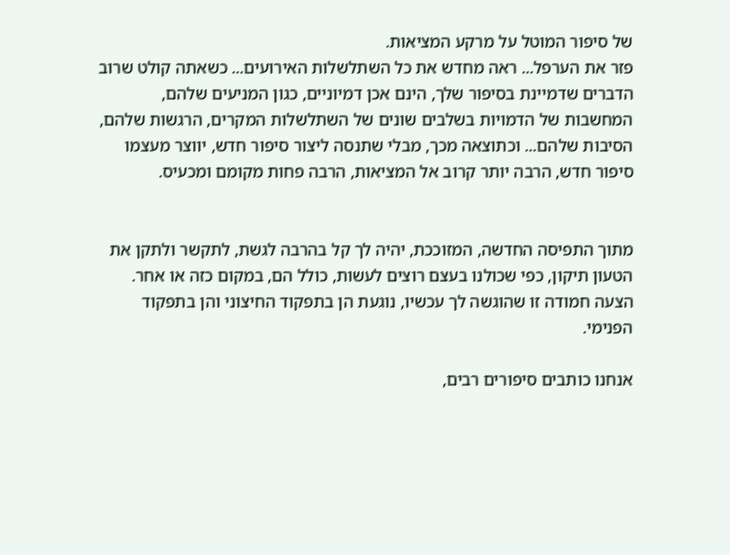של סיפור המוטל על מרקע המציאות.
פזר את הערפל... ראה מחדש את כל השתלשלות האירועים... כשאתה קולט שרוב הדברים שדמיינת בסיפור שלך, הינם אכן דמיוניים, כגון המניעים שלהם, המחשבות של הדמויות בשלבים שונים של השתלשלות המקרים, הרגשות שלהם, הסיבות שלהם... וכתוצאה מכך, מבלי שתנסה ליצור סיפור חדש, יווצר מעצמו סיפור חדש, הרבה יותר קרוב אל המציאות, הרבה פחות מקומם ומכעיס.


מתוך התפיסה החדשה, המזוככת, יהיה לך קל בהרבה לגשת, לתקשר ולתקן את הטעון תיקון, כפי שכולנו בעצם רוצים לעשות, כולל הם, במקום כזה או אחר.
הצעה חמודה זו שהוגשה לך עכשיו, נוגעת הן בתפקוד החיצוני והן בתפקוד הפנימי.

אנחנו כותבים סיפורים רבים,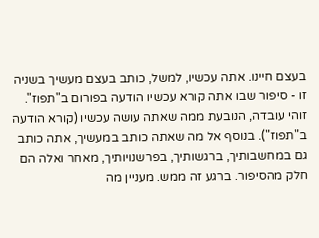בעצם חיינו. אתה עכשיו, למשל, כותב בעצם מעשיך בשניה זו - סיפור שבו אתה קורא עכשיו הודעה בפורום ב"תפוז". זוהי עובדה, הנובעת ממה שאתה עושה עכשיו (קורא הודעה ב"תפוז"). בנוסף אל מה שאתה כותב במעשיך, אתה כותב גם במחשבותיך, ברגשותיך, בפרשנויותיך, מאחר ואלה הם חלק מהסיפור. ברגע זה ממש. מעניין מה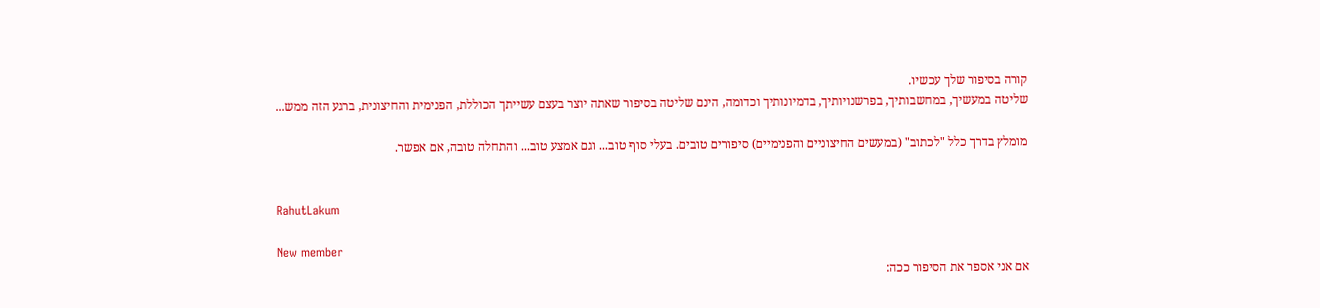קורה בסיפור שלך עכשיו.
שליטה במעשיך, במחשבותיך, בפרשנויותיך, בדמיונותיך וכדומה, הינם שליטה בסיפור שאתה יוצר בעצם עשייתך הכוללת, הפנימית והחיצונית, ברגע הזה ממש...

מומלץ בדרך כלל "לכתוב" (במעשים החיצוניים והפנימיים) סיפורים טובים. בעלי סוף טוב... וגם אמצע טוב... והתחלה טובה, אם אפשר.


RahutLakum

New member
אם אני אספר את הסיפור ככה: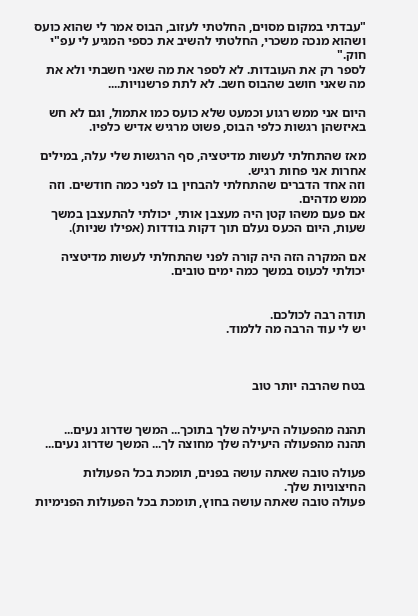"עבדתי במקום מסוים, החלטתי לעזוב, הבוס אמר לי שהוא כועס ושהוא מנכה משכרי, החלטתי להשיב את כספי המגיע לי עפ"י חוק."
לספר רק את העובדות. לא לספר את מה שאני חשבתי ולא את מה שאני חושב שהבוס חשב. לא לתת פרשנויות....

היום אני ממש רגוע וכמעט שלא כועס כמו אתמול, וגם לא חש באיזשהן רגשות כלפי הבוס, פשוט מרגיש אדיש כלפיו.

מאז שהתחלתי לעשות מדיטציה, סף הרגשות שלי עלה, במילים אחרות אני פחות רגיש.
וזה אחד הדברים שהתחלתי להבחין בו לפני כמה חודשים. וזה ממש מדהים.
אם פעם משהו קטן היה מעצבן אותי, יכולתי להתעצבן במשך שעות, היום הכעס נעלם תוך דקות בודדות (אפילו שניות).

אם המקרה הזה היה קורה לפני שהתחלתי לעשות מדיטציה יכולתי לכעוס במשך כמה ימים טובים.


תודה רבה לכולכם.
יש לי עוד הרבה מה ללמוד.



בטח שהרבה יותר טוב


תהנה מהפעולה היעילה שלך בתוכך... המשך שדרוג נעים...
תהנה מהפעולה היעילה שלך מחוצה לך... המשך שדרוג נעים...

פעולה טובה שאתה עושה בפנים, תומכת בכל הפעולות החיצוניות שלך.
פעולה טובה שאתה עושה בחוץ, תומכת בכל הפעולות הפנימיות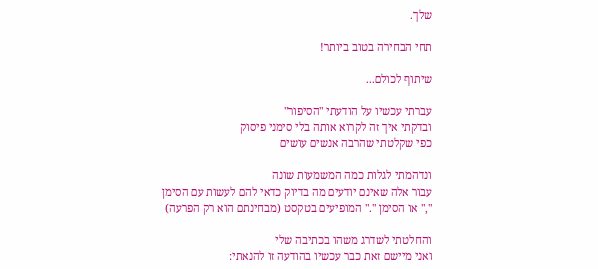שלך.

תחי הבחירה בטוב ביותר!

שיתוף לכולם...

עברתי עכשיו על הודעתי "הסיפור"
ובדקתי איך זה לקרוא אותה בלי סימני פיסוק
כפי שקלטתי שהרבה אנשים עושים

ונדהמתי לגלות כמה המשמעות שונה
עבור אלה שאינם יודעים מה בדיוק כדאי להם לעשות עם הסימן "," או הסימן "." המופיעים בטקסט (מבחינתם הוא רק הפרעה)

והחלטתי לשדרג משהו בכתיבה שלי
ואני מיישם זאת כבר עכשיו בהודעה זו להנאתי: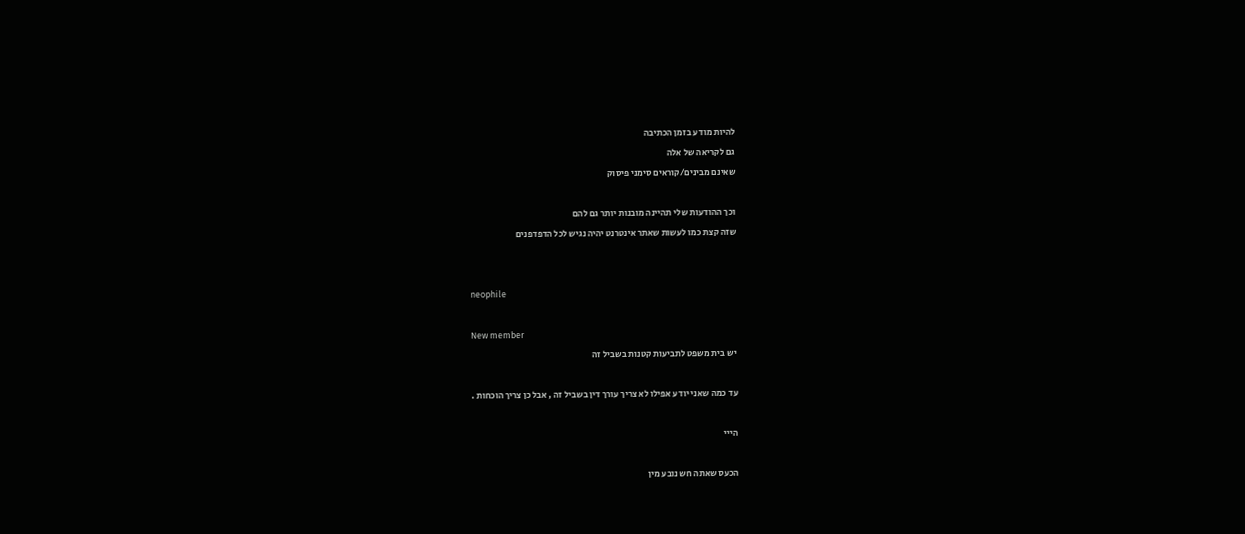להיות מודע בזמן הכתיבה
גם לקריאה של אלה
שאינם מבינים/קוראים סימני פיסוק

וכך ההודעות שלי תהיינה מובנות יותר גם להם
שזה קצת כמו לעשות שאתר אינטרנט יהיה נגיש לכל הדפדפנים


neophile

New member
יש בית משפט לתביעות קטנות בשביל זה

עד כמה שאני יודע אפילו לא צריך עורך דין בשביל זה , אבל כן צריך הוכחות .

הייי

הכעס שאתה חש נובע מין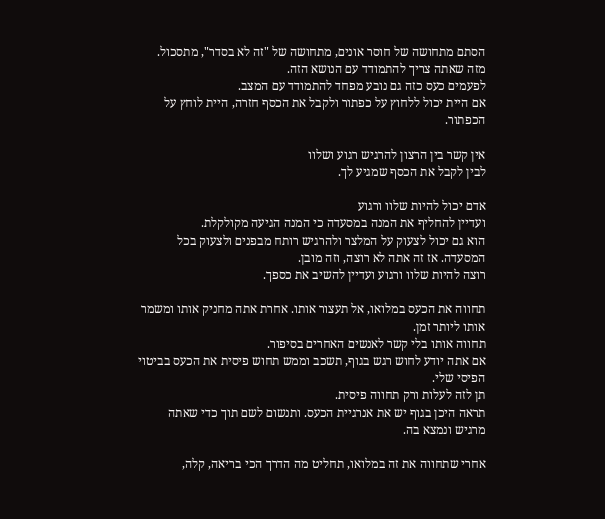הסתם מתחושה של חוסר אונים, מתחושה של "זה לא בסדר", מתסכול.
מזה שאתה צריך להתמודד עם הנושא הזה.
לפעמים כעס כזה גם נובע מפחד להתמודד עם המצב.
אם היית יכול ללחוץ על כפתור ולקבל את הכסף חזרה, היית לוחץ על הכפתור.

אין קשר בין הרצון להרגיש רגוע ושלוו
לבין לקבל את הכסף שמגיע לך.

אדם יכול להיות שלוו ורגוע
ועדיין להחליף את המנה במסעדה כי המנה הגיעה מקולקלת.
הוא גם יכול לצעוק על המלצר ולהרגיש רותח מבפנים ולצעוק בכל המסעדה. אז זה אתה לא רוצה, וזה מובן.
רוצה להיות שלוו ורגוע ועדיין להשיב את כספך.

תחווה את הכעס במלואו, אל תעצור אותו. אחרת אתה מחניק אותו ומשמר אותו ליותר זמן.
תחווה אותו בלי קשר לאנשים האחרים בסיפור.
אם אתה יודע לחוש רגש בגוף, תשכב וממש תחוש פיסית את הכעס בביטוי הפיסי שלי.
תן לזה לעלות ורק תחווה פיסית.
תראה היכן בגוף יש את אנרגיית הכעס. ותנשום לשם תוך כדי שאתה מרגיש ונמצא בה.

אחרי שתחווה את זה במלואו, תחליט מה הדרך הכי בריאה, קלה,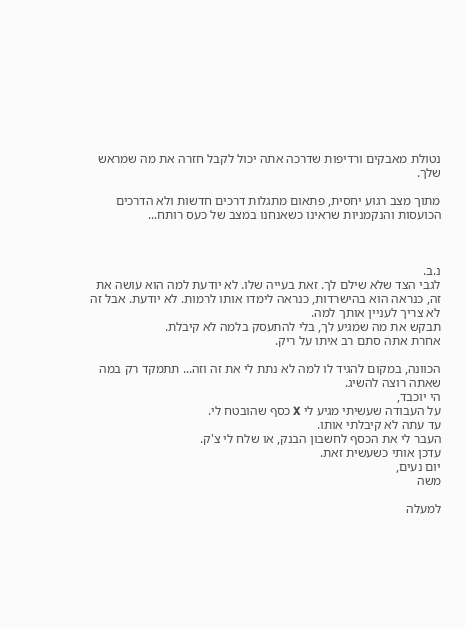נטולת מאבקים ורדיפות שדרכה אתה יכול לקבל חזרה את מה שמראש שלך.

מתוך מצב רגוע יחסית, פתאום מתגלות דרכים חדשות ולא הדרכים הכועסות והנקמניות שראינו כשאנחנו במצב של כעס רותח...



נ.ב.
לגבי הצד שלא שילם לך. זאת בעייה שלו. לא יודעת למה הוא עושה את זה, כנראה הוא בהישרדות, כנראה לימדו אותו לרמות. לא יודעת. אבל זה לא צריך לעניין אותך למה.
תבקש את מה שמגיע לך, בלי להתעסק בלמה לא קיבלת.
אחרת אתה סתם רב איתו על ריק.

הכוונה, במקום להגיד לו למה לא נתת לי את זה וזה... תתמקד רק במה שאתה רוצה להשיג.
הי יוכבד,
על העבודה שעשיתי מגיע לי X כסף שהובטח לי.
עד עתה לא קיבלתי אותו.
העבר לי את הכסף לחשבון הבנק, או שלח לי צ'ק.
עדכן אותי כשעשית זאת.
יום נעים,
משה

למעלה